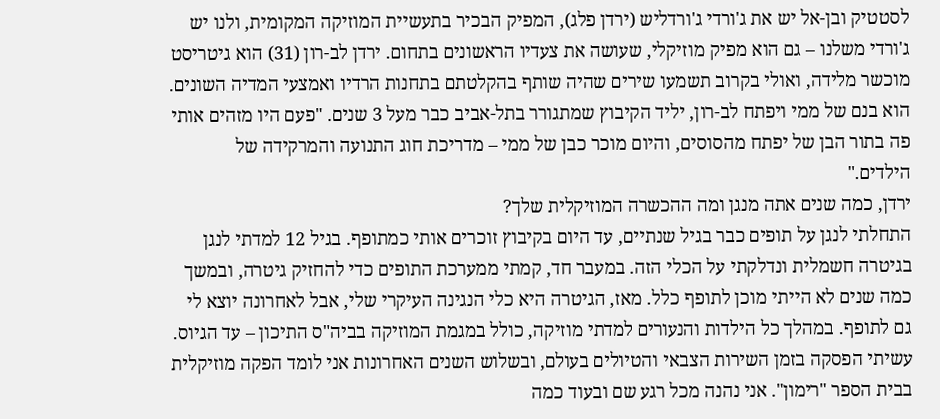לסטטיק ובן-אל יש את ג'ורדי ג'ורדליש (ירדן פלג), המפיק הבכיר בתעשיית המוזיקה המקומית, ולנו יש ג'ורדי משלנו – גם הוא מפיק מוזיקלי, שעושה את צעדיו הראשונים בתחום. ירדן לב-רון (31) הוא גיטריסט מוכשר מלידה, ואולי בקרוב תשמעו שירים שהיה שותף בהקלטתם בתחנות הרדיו ואמצעי המדיה השונים. הוא בנם של ממי ויפתח לב-רון, יליד הקיבוץ שמתגורר בתל-אביב כבר מעל 3 שנים. "פעם היו מזהים אותי פה בתור הבן של יפתח מהסוסים, והיום מוכר כבן של ממי – מדריכת חוג התנועה והמרקידה של הילדים."
ירדן, כמה שנים אתה מנגן ומה ההכשרה המוזיקלית שלך?
התחלתי לנגן על תופים כבר בגיל שנתיים, עד היום בקיבוץ זוכרים אותי כמתופף. בגיל 12 למדתי לנגן בגיטרה חשמלית ונדלקתי על הכלי הזה. במעבר חד, קמתי ממערכת התופים כדי להחזיק גיטרה, ובמשך כמה שנים לא הייתי מוכן לתופף כלל. מאז, הגיטרה היא כלי הנגינה העיקרי שלי, אבל לאחרונה יוצא לי גם לתופף. במהלך כל הילדות והנעורים למדתי מוזיקה, כולל במגמת המוזיקה בביה"ס התיכון – עד הגיוס. עשיתי הפסקה בזמן השירות הצבאי והטיולים בעולם, ובשלוש השנים האחרונות אני לומד הפקה מוזיקלית בבית הספר "רימון". אני נהנה מכל רגע שם ובעוד כמה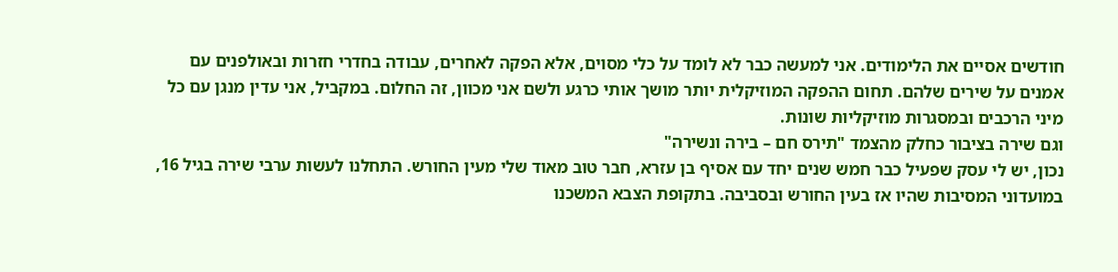חודשים אסיים את הלימודים. אני למעשה כבר לא לומד על כלי מסוים, אלא הפקה לאחרים, עבודה בחדרי חזרות ובאולפנים עם אמנים על שירים שלהם. תחום ההפקה המוזיקלית יותר מושך אותי כרגע ולשם אני מכוון, זה החלום. במקביל, אני עדין מנגן עם כל מיני הרכבים ובמסגרות מוזיקליות שונות.
וגם שירה בציבור כחלק מהצמד "תירס חם – בירה ונשירה"
נכון, יש לי עסק שפעיל כבר חמש שנים יחד עם אסיף בן עזרא, חבר טוב מאוד שלי מעין החורש. התחלנו לעשות ערבי שירה בגיל 16, במועדוני המסיבות שהיו אז בעין החורש ובסביבה. בתקופת הצבא המשכנו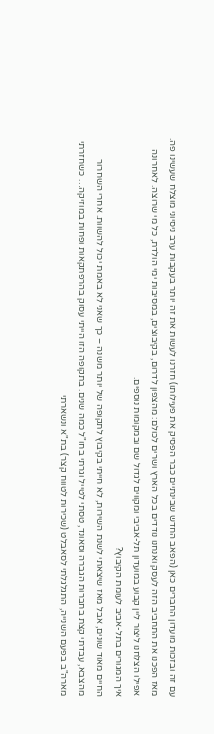עם זה ובזכות מועדון החברים כאן (הפאב החדש שבינתיים כבר הפסיק את פעילותו) חזרנו לעשות את זה יותר בעקבות ערב ניסיוני מוצלח שעשינו פה. מאז הפכנו את התחביב הזה לעסק ואנחנו נודדים בכל הארץ ושרים לכולם: מהצפון לדרום, בקיבוצים, במסיבות ימי הולדת, כל מי שרוצה. לאחרונה אפילו הצלחנו ליצור ליין קבוע במועדון תל-אביבי ומקווים לגדול שם ובמקומות נוספים.
איך המגורים בתל-אביב לעומת הקיבוץ?
החיים מאוד שונים, אבל מאז שיצאתי לשנת השירות, לא חייתי בקיבוץ לתקופה של יותר משנה – כך שאני לא באמת יכול להשוות. אחרי השחרור מהצבא, עבדתי קצת בחברות הגברה וסאונד, טסתי לטייל וגרתי בחו"ל כמה שנים. בתקופה הזו הייתי עסוק בהרפתקאות ופחות במוזיקה… כשחזרתי מארה"ב בפעם השנייה, התגלגלתי לסאבלט (שכירות לטווח קצר) בת"א ונשארתי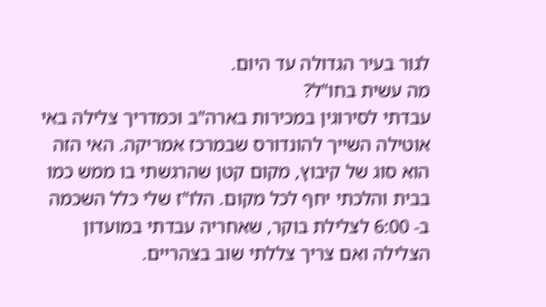לגור בעיר הגדולה עד היום.
מה עשית בחו"ל?
עבדתי לסירוגין במכירות בארה"ב וכמדריך צלילה באי אוטילה השייך להונדורס שבמרכז אמריקה. האי הזה הוא סוג של קיבוץ, מקום קטן שהרגשתי בו ממש כמו בבית והלכתי יחף לכל מקום. הלו"ז שלי כלל השכמה ב- 6:00 לצלילת בוקר, שאחריה עבדתי במועדון הצלילה ואם צריך צללתי שוב בצהריים.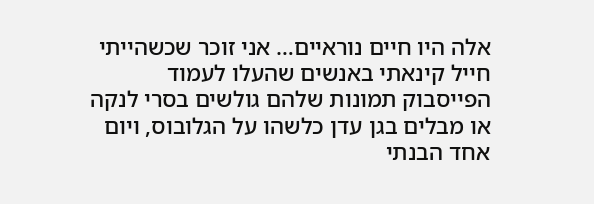אלה היו חיים נוראיים… אני זוכר שכשהייתי חייל קינאתי באנשים שהעלו לעמוד הפייסבוק תמונות שלהם גולשים בסרי לנקה או מבלים בגן עדן כלשהו על הגלובוס, ויום אחד הבנתי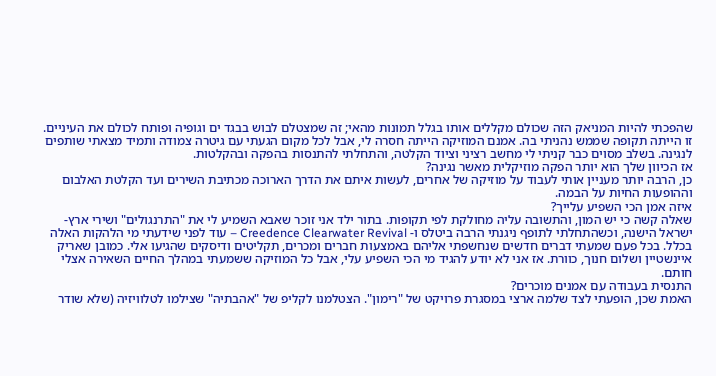שהפכתי להיות המניאק הזה שכולם מקללים אותו בגלל תמונות מהאי; זה שמצטלם לבוש בבגד ים וגופיה ופותח לכולם את העיניים. זו הייתה תקופה שממש נהניתי בה. אמנם המוזיקה הייתה חסרה לי, אבל לכל מקום הגעתי עם גיטרה צמודה ותמיד מצאתי שותפים לנגינה. בשלב מסוים כבר קניתי לי מחשב רציני וציוד הקלטה, והתחלתי להתנסות בהפקה ובהקלטות.
אז הכיוון שלך הוא יותר הפקה מוזיקלית מאשר נגינה?
כן, הרבה יותר מעניין אותי לעבוד על מוזיקה של אחרים, לעשות איתם את הדרך הארוכה מכתיבת השירים ועד הקלטת האלבום וההופעות החיות על הבמה.
איזה אמן הכי השפיע עלייך?
שאלה קשה כי יש המון, והתשובה עליה מחולקת לפי תקופות. בתור ילד אני זוכר שאבא השמיע לי את "התרנגולים" ושירי ארץ-ישראל הישנה, וכשהתחלתי לתופף ניגנתי הרבה ביטלס ו- Creedence Clearwater Revival – עוד לפני שידעתי מי הלהקות האלה בכלל. בכל פעם שמעתי דברים חדשים שנחשפתי אליהם באמצעות חברים ומכרים, תקליטים ודיסקים שהגיעו אלי. כמובן שאריק איינשטיין ושלום חנוך, כוורת. אז אני לא יודע להגיד מי הכי השפיע עלי, אבל כל המוזיקה ששמעתי במהלך החיים השאירה אצלי חותם.
התנסית בעבודה עם אמנים מוכרים?
האמת שכן, הופעתי לצד שלמה ארצי במסגרת פרויקט של "רימון". הצטלמנו לקליפ של "אהבתיה" שצילמו לטלוויזיה (שלא שודר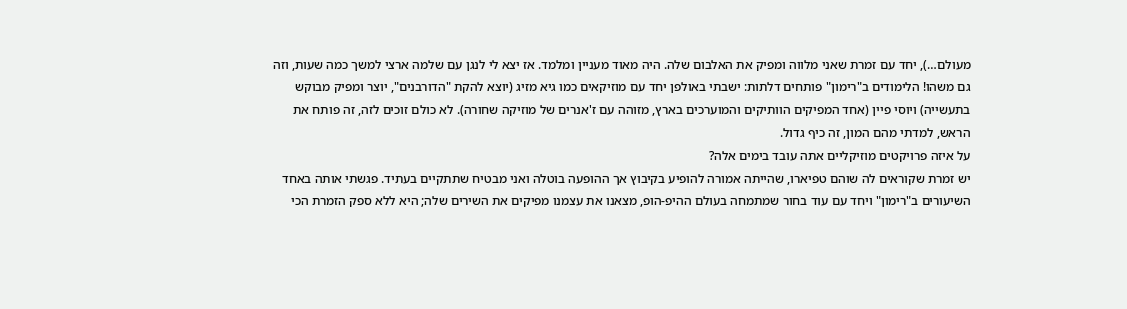מעולם…), יחד עם זמרת שאני מלווה ומפיק את האלבום שלה. היה מאוד מעניין ומלמד. אז יצא לי לנגן עם שלמה ארצי למשך כמה שעות, וזה גם משהו! הלימודים ב"רימון" פותחים דלתות: ישבתי באולפן יחד עם מוזיקאים כמו גיא מזיג (יוצא להקת "הדורבנים", יוצר ומפיק מבוקש בתעשייה) ויוסי פיין (אחד המפיקים הוותיקים והמוערכים בארץ, מזוהה עם ז'אנרים של מוזיקה שחורה). לא כולם זוכים לזה, זה פותח את הראש, למדתי מהם המון, זה כיף גדול.
על איזה פרויקטים מוזיקליים אתה עובד בימים אלה?
יש זמרת שקוראים לה שוהם טפיארו, שהייתה אמורה להופיע בקיבוץ אך ההופעה בוטלה ואני מבטיח שתתקיים בעתיד. פגשתי אותה באחד השיעורים ב"רימון" ויחד עם עוד בחור שמתמחה בעולם ההיפ-הופ, מצאנו את עצמנו מפיקים את השירים שלה; היא ללא ספק הזמרת הכי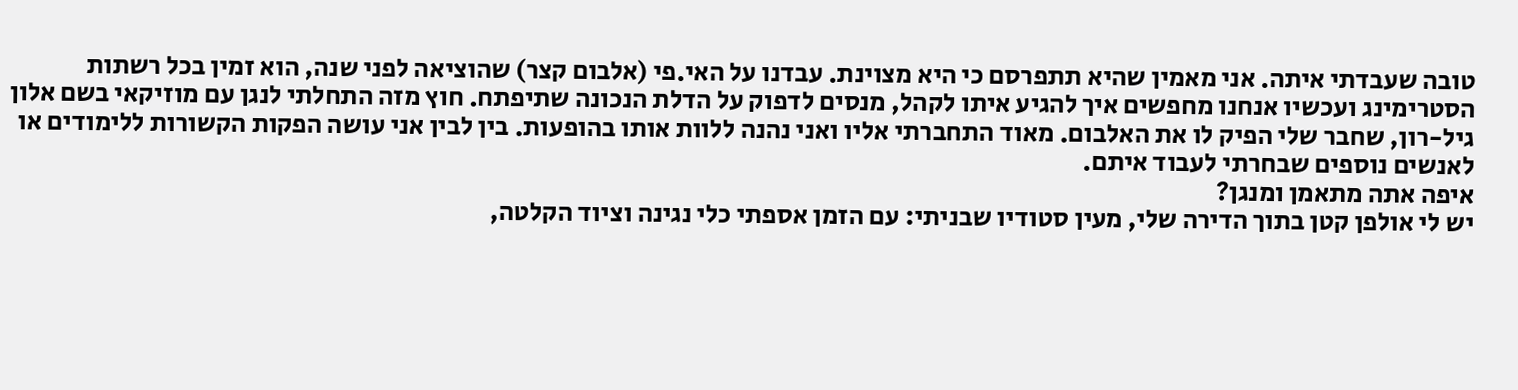טובה שעבדתי איתה. אני מאמין שהיא תתפרסם כי היא מצוינת. עבדנו על האי.פי (אלבום קצר) שהוציאה לפני שנה, הוא זמין בכל רשתות הסטרימינג ועכשיו אנחנו מחפשים איך להגיע איתו לקהל, מנסים לדפוק על הדלת הנכונה שתיפתח. חוץ מזה התחלתי לנגן עם מוזיקאי בשם אלון גיל-רון, שחבר שלי הפיק לו את האלבום. מאוד התחברתי אליו ואני נהנה ללוות אותו בהופעות. בין לבין אני עושה הפקות הקשורות ללימודים או לאנשים נוספים שבחרתי לעבוד איתם.
איפה אתה מתאמן ומנגן?
יש לי אולפן קטן בתוך הדירה שלי, מעין סטודיו שבניתי: עם הזמן אספתי כלי נגינה וציוד הקלטה,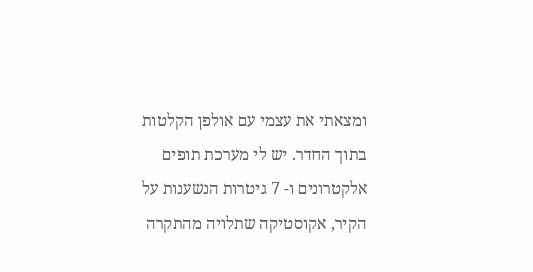ומצאתי את עצמי עם אולפן הקלטות בתוך החדר. יש לי מערכת תופים אלקטרונים ו- 7 גיטרות הנשענות על הקיר, אקוסטיקה שתלויה מהתקרה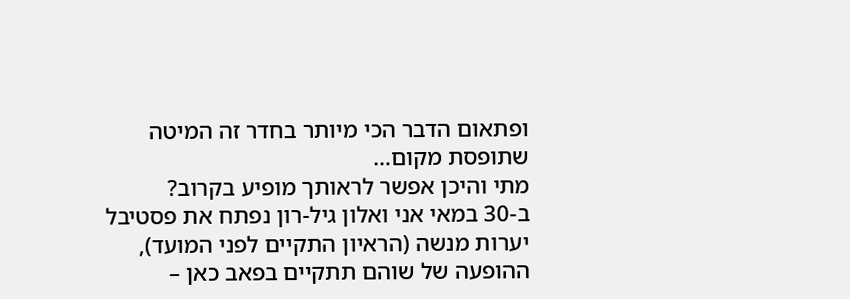ופתאום הדבר הכי מיותר בחדר זה המיטה שתופסת מקום…
מתי והיכן אפשר לראותך מופיע בקרוב?
ב-30 במאי אני ואלון גיל-רון נפתח את פסטיבל יערות מנשה (הראיון התקיים לפני המועד), ההופעה של שוהם תתקיים בפאב כאן –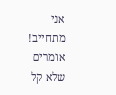אני מתחייב!
אומרים שלא קל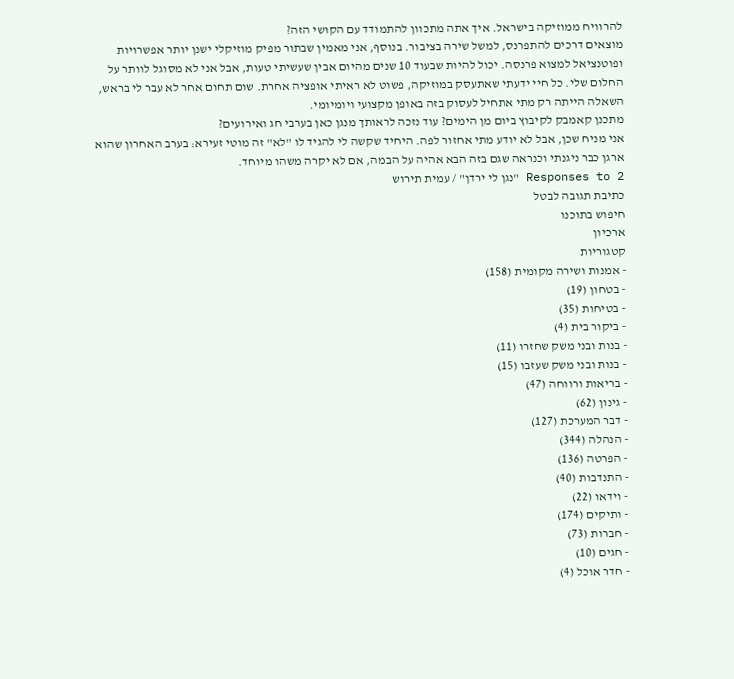להרוויח ממוזיקה בישראל. איך אתה מתכוון להתמודד עם הקושי הזה?
מוצאים דרכים להתפרנס, למשל שירה בציבור. בנוסף, אני מאמין שבתור מפיק מוזיקלי ישנן יותר אפשרויות ופוטנציאל למצוא פרנסה. יכול להיות שבעוד 10 שנים מהיום אבין שעשיתי טעות, אבל אני לא מסוגל לוותר על החלום שלי. כל חיי ידעתי שאתעסק במוזיקה, פשוט לא ראיתי אופציה אחרת. שום תחום אחר לא עבר לי בראש, השאלה הייתה רק מתי אתחיל לעסוק בזה באופן מקצועי ויומיומי.
מתכנן קאמבק לקיבוץ ביום מן הימים? עוד נזכה לראותך מנגן כאן בערבי חג ואירועים?
אני מניח שכן, אבל לא יודע מתי אחזור לפה. היחיד שקשה לי להגיד לו "לא" זה מוטי זעירא: בערב האחרון שהוא ארגן כבר ניגנתי וכנראה שגם בזה הבא אהיה על הבמה, אם לא יקרה משהו מיוחד.
2 Responses to "נגן לי ירדן" / עמית תירוש
כתיבת תגובה לבטל
חיפוש בתוכנו
ארכיון
קטגוריות
- אמנות ושירה מקומית (158)
- בטחון (19)
- בטיחות (35)
- ביקור בית (4)
- בנות ובני משק שחזרו (11)
- בנות ובני משק שעזבו (15)
- בריאות ורווחה (47)
- גינון (62)
- דבר המערכת (127)
- הנהלה (344)
- הפרטה (136)
- התנדבות (40)
- וידאו (22)
- ותיקים (174)
- חברות (73)
- חגים (10)
- חדר אוכל (4)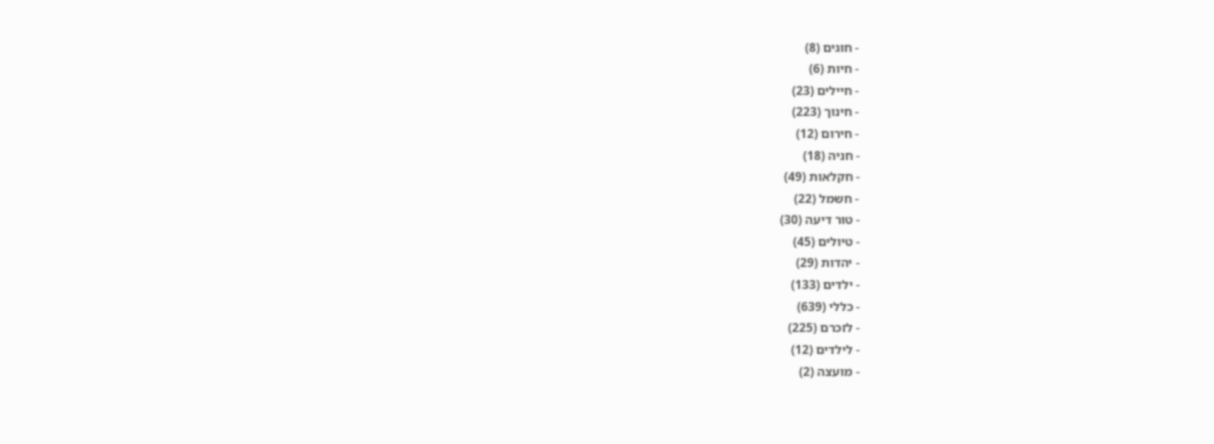- חוגים (8)
- חיות (6)
- חיילים (23)
- חינוך (223)
- חירום (12)
- חניה (18)
- חקלאות (49)
- חשמל (22)
- טור דיעה (30)
- טיולים (45)
- יהדות (29)
- ילדים (133)
- כללי (639)
- לזכרם (225)
- לילדים (12)
- מועצה (2)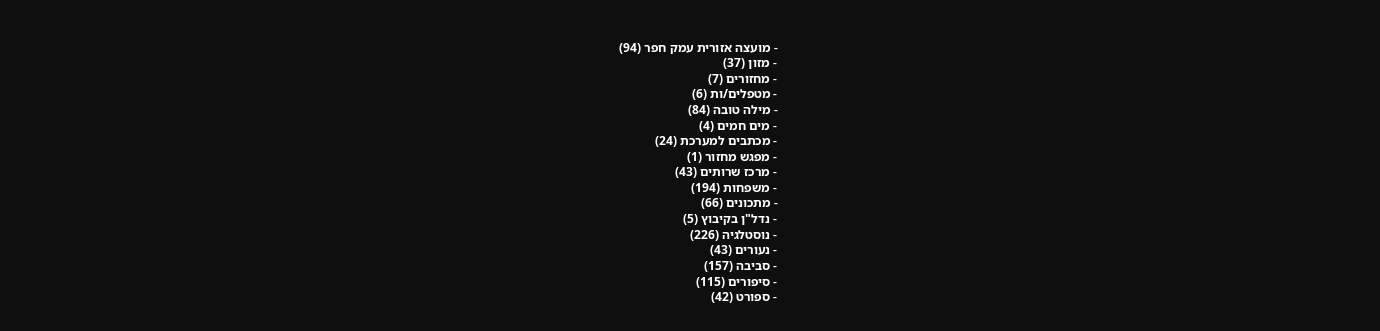- מועצה אזורית עמק חפר (94)
- מזון (37)
- מחזורים (7)
- מטפלים/ות (6)
- מילה טובה (84)
- מים חמים (4)
- מכתבים למערכת (24)
- מפגש מחזור (1)
- מרכז שרותים (43)
- משפחות (194)
- מתכונים (66)
- נדל"ן בקיבוץ (5)
- נוסטלגיה (226)
- נעורים (43)
- סביבה (157)
- סיפורים (115)
- ספורט (42)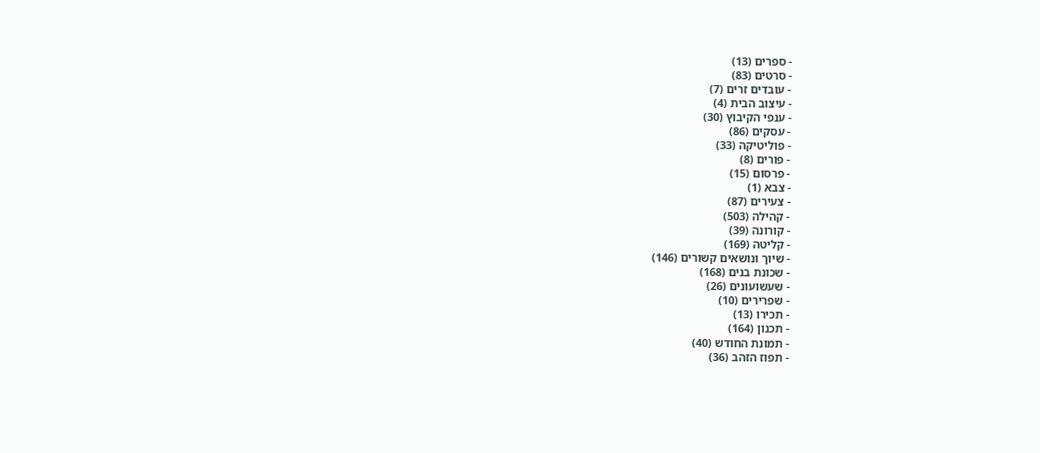- ספרים (13)
- סרטים (83)
- עובדים זרים (7)
- עיצוב הבית (4)
- ענפי הקיבוץ (30)
- עסקים (86)
- פוליטיקה (33)
- פורים (8)
- פרסום (15)
- צבא (1)
- צעירים (87)
- קהילה (503)
- קורונה (39)
- קליטה (169)
- שיוך ונושאים קשורים (146)
- שכונת בנים (168)
- שעשועונים (26)
- שפרירים (10)
- תכירו (13)
- תכנון (164)
- תמונת החודש (40)
- תפוז הזהב (36)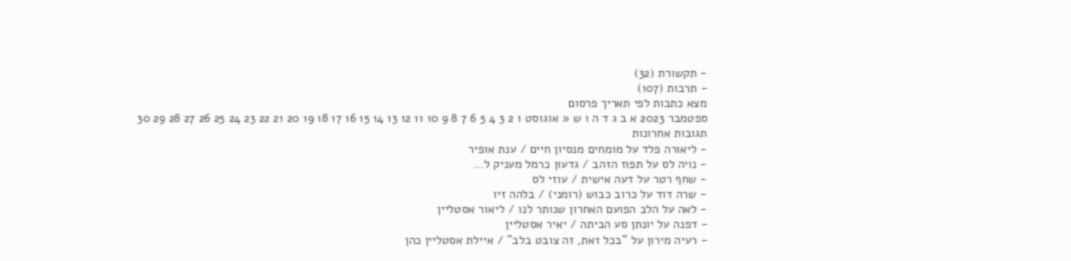- תקשורת (32)
- תרבות (107)
מצא כתבות לפי תאריך פרסום
ספטמבר 2023 א ב ג ד ה ו ש « אוגוסט 1 2 3 4 5 6 7 8 9 10 11 12 13 14 15 16 17 18 19 20 21 22 23 24 25 26 27 28 29 30
תגובות אחרונות
- ליאורה פלד על מומחים מנסיון חיים / ענת אופיר
- נויה לס על תפוז הזהב / גדעון כרמל מעניק ל…
- שחף רטר על דעה אישית / עוזי לס
- שרה דוד על כרוב כבוש (רומני) / בלהה זיו
- לאה על הלב הפועם האחרון שנותר לנו / ליאור אסטליין
- דפנה על יונתן סע הביתה / יאיר אסטליין
- רעיה מירון על "בכל זאת, זה צובט בלב" / איילת אסטליין כהן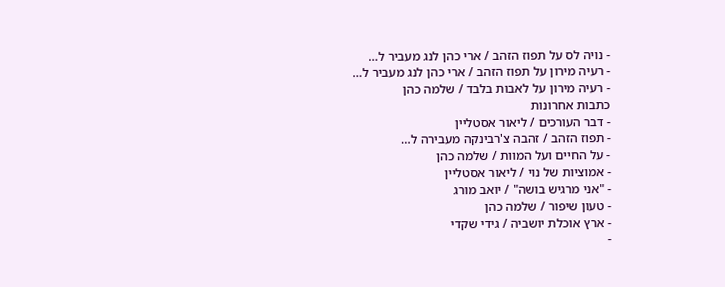- נויה לס על תפוז הזהב / ארי כהן לנג מעביר ל…
- רעיה מירון על תפוז הזהב / ארי כהן לנג מעביר ל…
- רעיה מירון על לאבות בלבד / שלמה כהן
כתבות אחרונות
- דבר העורכים / ליאור אסטליין
- תפוז הזהב / זהבה צ'רבינקה מעבירה ל…
- על החיים ועל המוות / שלמה כהן
- אמוציות של נוי / ליאור אסטליין
- "אני מרגיש בושה" / יואב מורג
- טעון שיפור / שלמה כהן
- ארץ אוכלת יושביה / גידי שקדי
-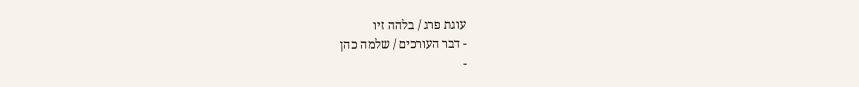עוגת פרג / בלהה זיו
- דבר העורכים / שלמה כהן
-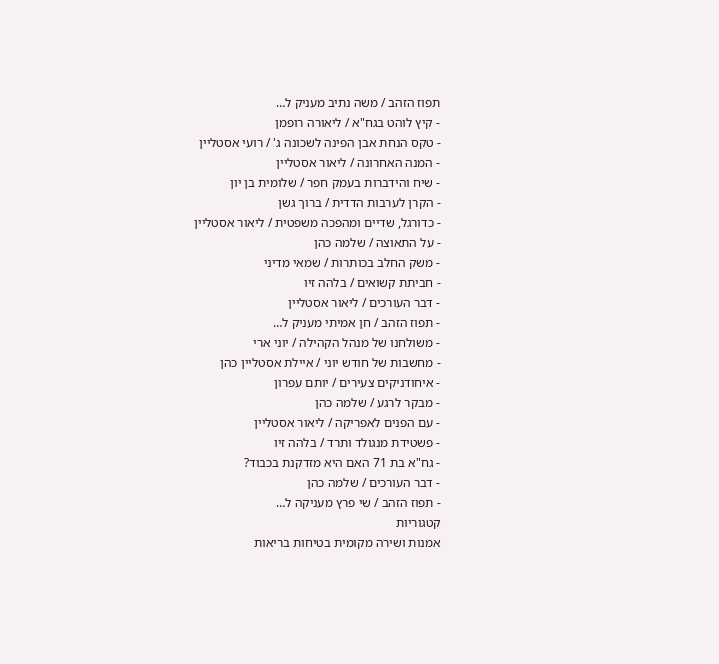תפוז הזהב / משה נתיב מעניק ל…
- קיץ לוהט בגח"א / ליאורה רופמן
- טקס הנחת אבן הפינה לשכונה ג' / רועי אסטליין
- המנה האחרונה / ליאור אסטליין
- שיח והידברות בעמק חפר / שלומית בן יון
- הקרן לערבות הדדית / ברוך גשן
- כדורגל, שדיים ומהפכה משפטית / ליאור אסטליין
- על התאוצה / שלמה כהן
- משק החלב בכותרות / שמאי מדיני
- חביתת קשואים / בלהה זיו
- דבר העורכים / ליאור אסטליין
- תפוז הזהב / חן אמיתי מעניק ל…
- משולחנו של מנהל הקהילה / יוני ארי
- מחשבות של חודש יוני / איילת אסטליין כהן
- איחודניקים צעירים / יותם עפרון
- מבקר לרגע / שלמה כהן
- עם הפנים לאפריקה / ליאור אסטליין
- פשטידת מנגולד ותרד / בלהה זיו
- גח"א בת 71 האם היא מזדקנת בכבוד?
- דבר העורכים / שלמה כהן
- תפוז הזהב / שי פרץ מעניקה ל…
קטגוריות
אמנות ושירה מקומית בטיחות בריאות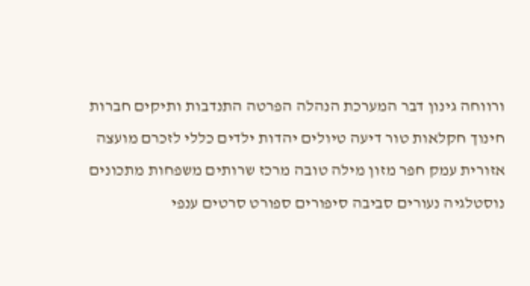ורווחה גינון דבר המערכת הנהלה הפרטה התנדבות ותיקים חברות חינוך חקלאות טור דיעה טיולים יהדות ילדים כללי לזכרם מועצה אזורית עמק חפר מזון מילה טובה מרכז שרותים משפחות מתכונים נוסטלגיה נעורים סביבה סיפורים ספורט סרטים ענפי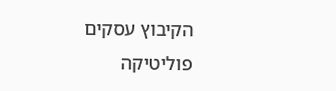הקיבוץ עסקים פוליטיקה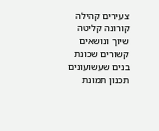צעירים קהילה קורונה קליטה שיוך ונושאים קשורים שכונת בנים שעשועונים תכנון תמונת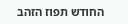החודש תפוז הזהב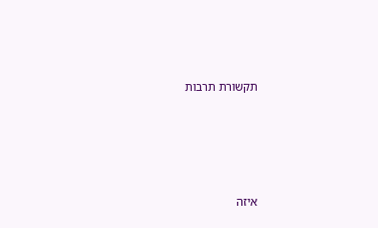תקשורת תרבות






איזה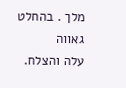מלך . בהחלט גאווה
עלה והצלח.